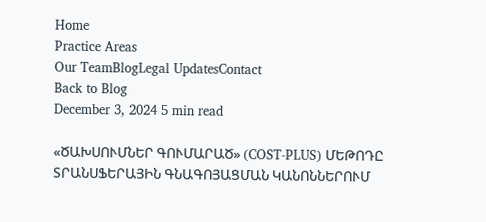Home
Practice Areas
Our TeamBlogLegal UpdatesContact
Back to Blog
December 3, 2024 5 min read

«ԾԱԽՍՈՒՄՆԵՐ ԳՈՒՄԱՐԱԾ» (COST-PLUS) ՄԵԹՈԴԸ ՏՐԱՆՍՖԵՐԱՅԻՆ ԳՆԱԳՈՅԱՑՄԱՆ ԿԱՆՈՆՆԵՐՈՒՄ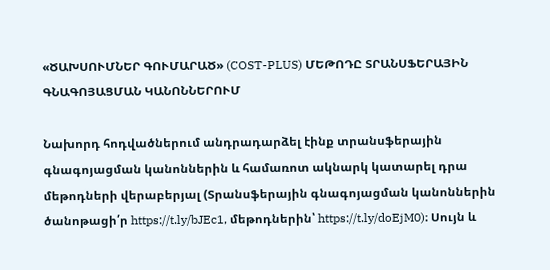«ԾԱԽՍՈՒՄՆԵՐ ԳՈՒՄԱՐԱԾ» (COST-PLUS) ՄԵԹՈԴԸ ՏՐԱՆՍՖԵՐԱՅԻՆ ԳՆԱԳՈՅԱՑՄԱՆ ԿԱՆՈՆՆԵՐՈՒՄ

Նախորդ հոդվածներում անդրադարձել էինք տրանսֆերային գնագոյացման կանոններին և համառոտ ակնարկ կատարել դրա մեթոդների վերաբերյալ (Տրանսֆերային գնագոյացման կանոններին ծանոթացի՛ր https://t.ly/bJEc1, մեթոդներին՝ https://t.ly/doEjM0)։ Սույն և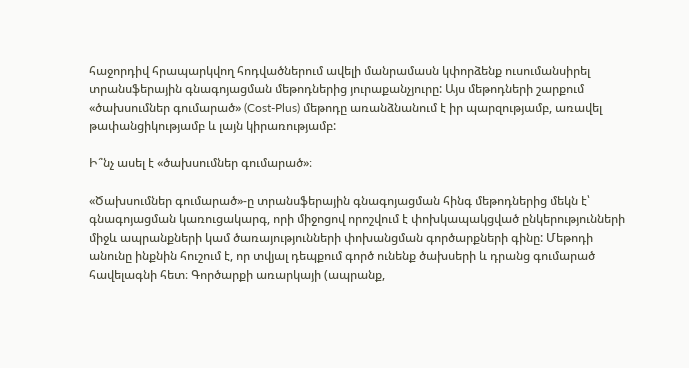հաջորդիվ հրապարկվող հոդվածներում ավելի մանրամասն կփորձենք ուսումանսիրել տրանսֆերային գնագոյացման մեթոդներից յուրաքանչյուրը: Այս մեթոդների շարքում  «ծախսումներ գումարած» (Cost-Plus) մեթոդը առանձնանում է իր պարզությամբ, առավել թափանցիկությամբ և լայն կիրառությամբ:

Ի՞նչ ասել է «ծախսումներ գումարած»։

«Ծախսումներ գումարած»-ը տրանսֆերային գնագոյացման հինգ մեթոդներից մեկն է՝ գնագոյացման կառուցակարգ, որի միջոցով որոշվում է փոխկապակցված ընկերությունների միջև ապրանքների կամ ծառայությունների փոխանցման գործարքների գինը: Մեթոդի անունը ինքնին հուշում է, որ տվյալ դեպքում գործ ունենք ծախսերի և դրանց գումարած հավելագնի հետ։ Գործարքի առարկայի (ապրանք,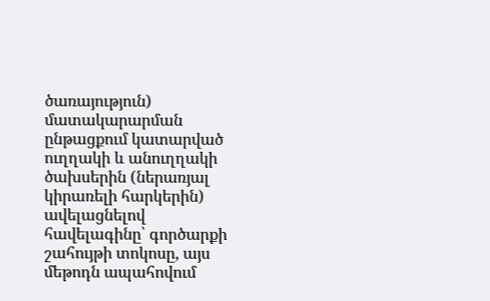ծառայություն) մատակարարման ընթացքում կատարված ուղղակի և անուղղակի ծախսերին (ներառյալ կիրառելի հարկերին) ավելացնելով հավելագինը՝ գործարքի շահույթի տոկոսը, այս մեթոդն ապահովում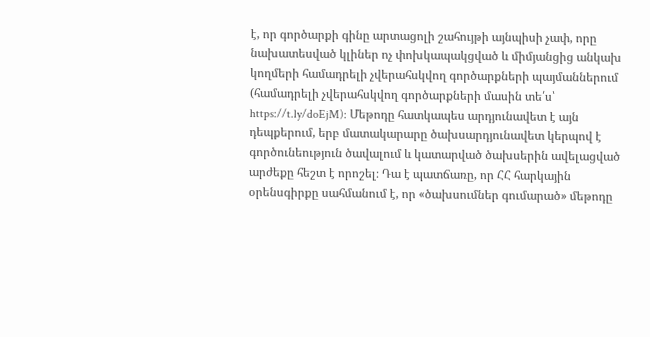է, որ գործարքի գինը արտացոլի շահույթի այնպիսի չափ, որը նախատեսված կլիներ ոչ փոխկապակցված և միմյանցից անկախ կողմերի համադրելի չվերահսկվող գործարքների պայմաններում (համադրելի չվերահսկվող գործարքների մասին տե՛ս՝ https://t.ly/doEjM): Մեթոդը հատկապես արդյունավետ է այն դեպքերում, երբ մատակարարը ծախսարդյունավետ կերպով է գործունեություն ծավալում և կատարված ծախսերին ավելացված արժեքը հեշտ է որոշել։ Դա է պատճառը, որ ՀՀ հարկային օրենսգիրքը սահմանում է, որ «ծախսումներ գումարած» մեթոդը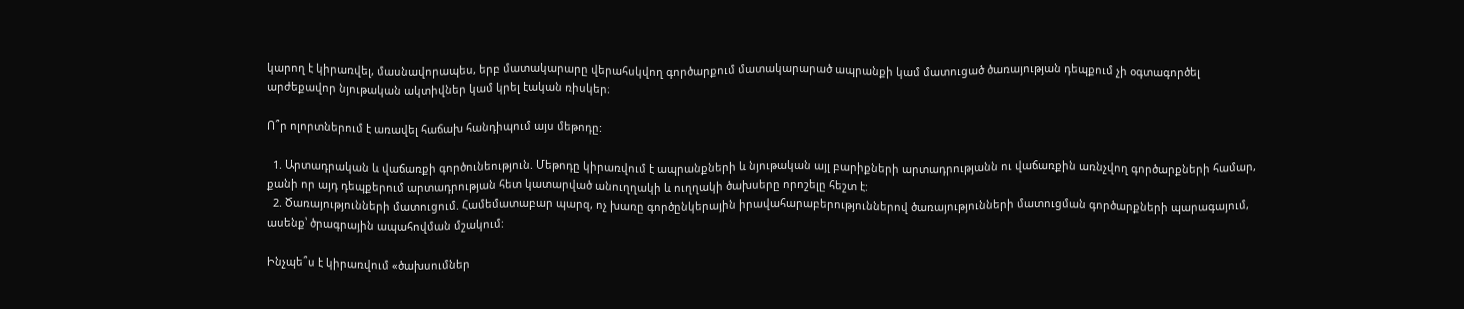կարող է կիրառվել, մասնավորապես, երբ մատակարարը վերահսկվող գործարքում մատակարարած ապրանքի կամ մատուցած ծառայության դեպքում չի օգտագործել արժեքավոր նյութական ակտիվներ կամ կրել էական ռիսկեր։

Ո՞ր ոլորտներում է առավել հաճախ հանդիպում այս մեթոդը:

  1. Արտադրական և վաճառքի գործունեություն. Մեթոդը կիրառվում է ապրանքների և նյութական այլ բարիքների արտադրությանն ու վաճառքին առնչվող գործարքների համար, քանի որ այդ դեպքերում արտադրության հետ կատարված անուղղակի և ուղղակի ծախսերը որոշելը հեշտ է:
  2. Ծառայությունների մատուցում. Համեմատաբար պարզ, ոչ խառը գործընկերային իրավահարաբերություններով ծառայությունների մատուցման գործարքների պարագայում, ասենք՝ ծրագրային ապահովման մշակում:

Ինչպե՞ս է կիրառվում «ծախսումներ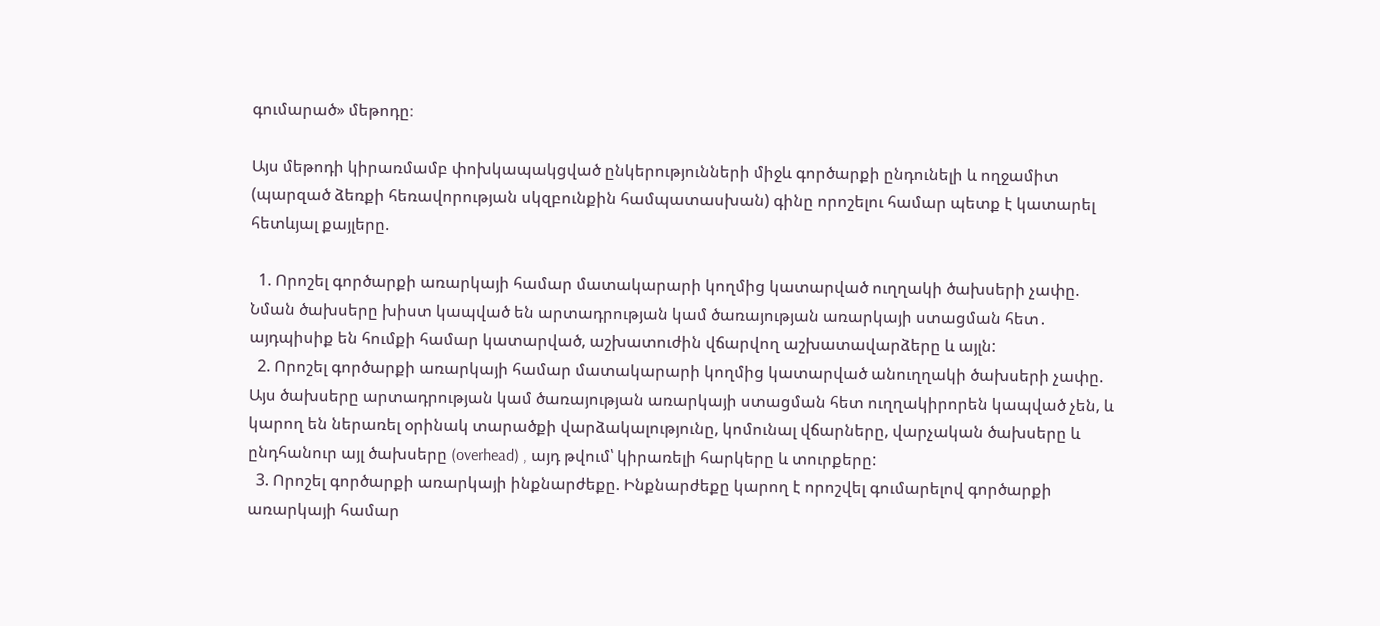գումարած» մեթոդը։

Այս մեթոդի կիրառմամբ փոխկապակցված ընկերությունների միջև գործարքի ընդունելի և ողջամիտ (պարզած ձեռքի հեռավորության սկզբունքին համպատասխան) գինը որոշելու համար պետք է կատարել հետևյալ քայլերը.

  1. Որոշել գործարքի առարկայի համար մատակարարի կողմից կատարված ուղղակի ծախսերի չափը. Նման ծախսերը խիստ կապված են արտադրության կամ ծառայության առարկայի ստացման հետ․ այդպիսիք են հումքի համար կատարված, աշխատուժին վճարվող աշխատավարձերը և այլն:
  2. Որոշել գործարքի առարկայի համար մատակարարի կողմից կատարված անուղղակի ծախսերի չափը. Այս ծախսերը արտադրության կամ ծառայության առարկայի ստացման հետ ուղղակիրորեն կապված չեն, և կարող են ներառել օրինակ տարածքի վարձակալությունը, կոմունալ վճարները, վարչական ծախսերը և ընդհանուր այլ ծախսերը (overhead) , այդ թվում՝ կիրառելի հարկերը և տուրքերը:
  3. Որոշել գործարքի առարկայի ինքնարժեքը. Ինքնարժեքը կարող է որոշվել գումարելով գործարքի առարկայի համար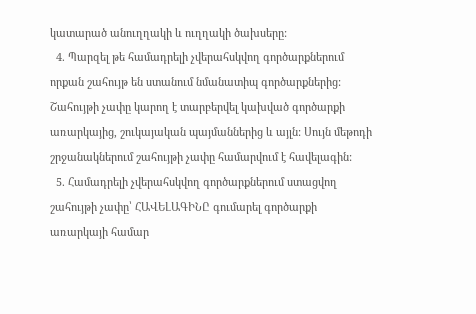կատարած անուղղակի և ուղղակի ծախսերը:
  4. Պարզել թե համադրելի չվերահսկվող գործարքներում որքան շահույթ են ստանում նմանատիպ գործարքներից: Շահույթի չափը կարող է տարբերվել կախված գործարքի առարկայից, շուկայական պայմաններից և այլն: Սույն մեթոդի շրջանակներում շահույթի չափը համարվում է հավելագին:
  5. Համադրելի չվերահսկվող գործարքներում ստացվող շահույթի չափը՝ ՀԱՎԵԼԱԳԻՆԸ գումարել գործարքի առարկայի համար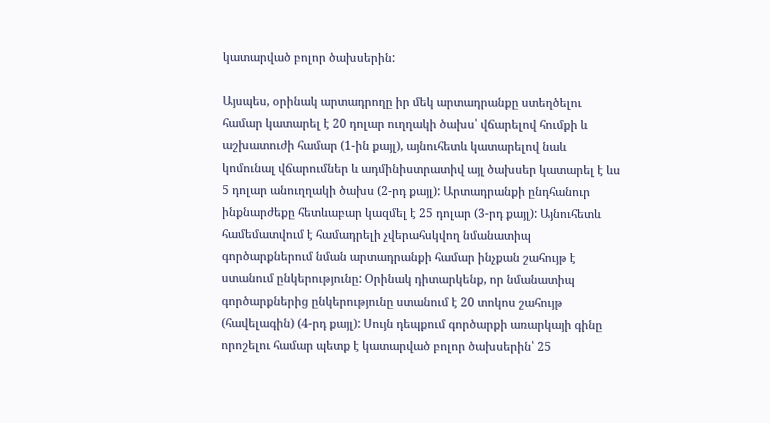կատարված բոլոր ծախսերին:

Այսպես, օրինակ արտադրողը իր մեկ արտադրանքը ստեղծելու համար կատարել է 20 դոլար ուղղակի ծախս՝ վճարելով հումքի և աշխատուժի համար (1-ին քայլ), այնուհետև կատարելով նաև կոմունալ վճարումներ և ադմինիստրատիվ այլ ծախսեր կատարել է ևս 5 դոլար անուղղակի ծախս (2-րդ քայլ): Արտադրանքի ընդհանուր ինքնարժեքը հետևաբար կազմել է 25 դոլար (3-րդ քայլ): Այնուհետև համեմատվում է համադրելի չվերահսկվող նմանատիպ գործարքներում նման արտադրանքի համար ինչքան շահույթ է ստանում ընկերությունը: Օրինակ դիտարկենք, որ նմանատիպ գործարքներից ընկերությունը ստանում է 20 տոկոս շահույթ (հավելագին) (4-րդ քայլ): Սույն դեպքում գործարքի առարկայի գինը որոշելու համար պետք է կատարված բոլոր ծախսերին՝ 25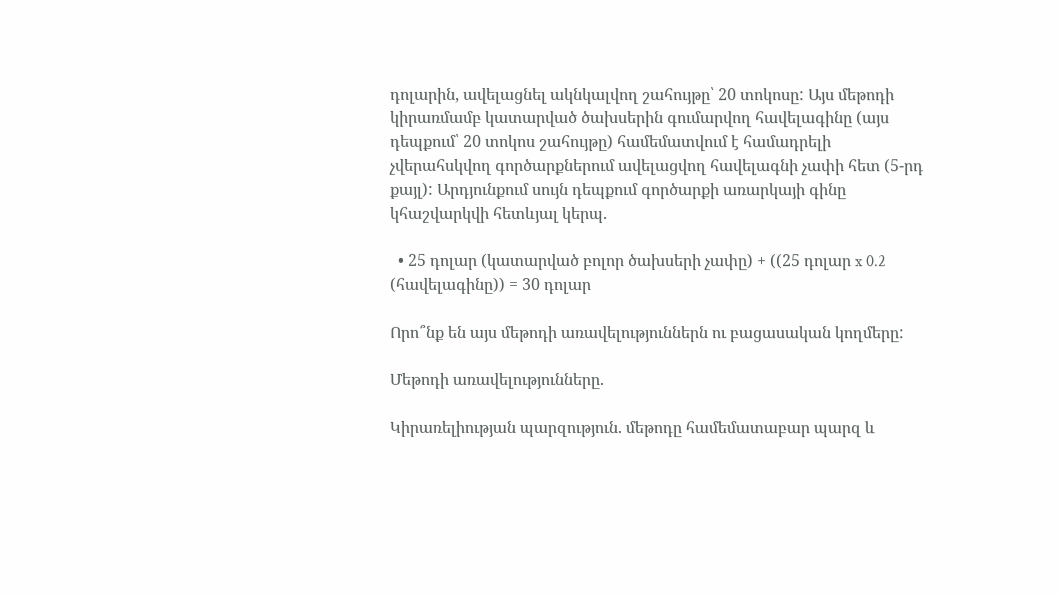դոլարին, ավելացնել ակնկալվող շահույթը՝ 20 տոկոսը: Այս մեթոդի կիրառմամբ կատարված ծախսերին գումարվող հավելագինը (այս դեպքում՝ 20 տոկոս շահույթը) համեմատվում է համադրելի չվերահսկվող գործարքներում ավելացվող հավելագնի չափի հետ (5-րդ քայլ): Արդյունքում սույն դեպքում գործարքի առարկայի գինը կհաշվարկվի հետևյալ կերպ.

  • 25 դոլար (կատարված բոլոր ծախսերի չափը) + ((25 դոլար x 0.2 (հավելագինը)) = 30 դոլար

Որո՞նք են այս մեթոդի առավելություններն ու բացասական կողմերը:

Մեթոդի առավելությունները.

Կիրառելիության պարզություն. մեթոդը համեմատաբար պարզ և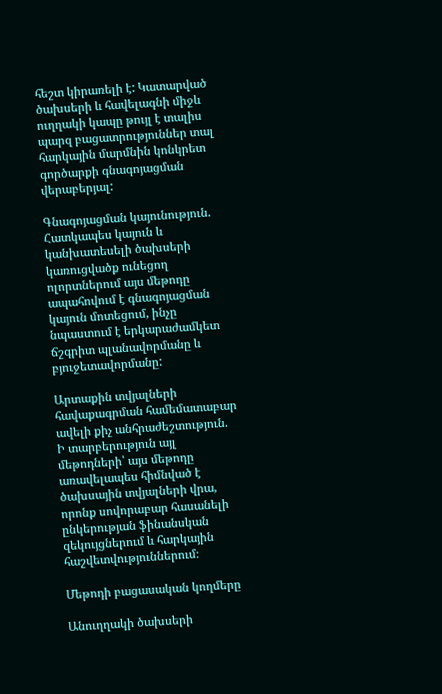հեշտ կիրառելի է: Կատարված ծախսերի և հավելագնի միջև ուղղակի կապը թույլ է տալիս պարզ բացատրություններ տալ հարկային մարմնին կոնկրետ գործարքի գնագոյացման վերաբերյալ:

Գնագոյացման կայունություն. Հատկապես կայուն և կանխատեսելի ծախսերի կառուցվածք ունեցող ոլորտներում այս մեթոդը ապահովում է գնագոյացման կայուն մոտեցում, ինչը  նպաստում է երկարաժամկետ ճշգրիտ պլանավորմանը և բյուջետավորմանը:

Արտաքին տվյալների հավաքագրման համեմատաբար ավելի քիչ անհրաժեշտություն. Ի տարբերություն այլ մեթոդների՝ այս մեթոդը առավելապես հիմնված է ծախսային տվյալների վրա, որոնք սովորաբար հասանելի ընկերության ֆինանսկան զեկույցներում և հարկային հաշվետվություններում։

Մեթոդի բացասական կողմերը

Անուղղակի ծախսերի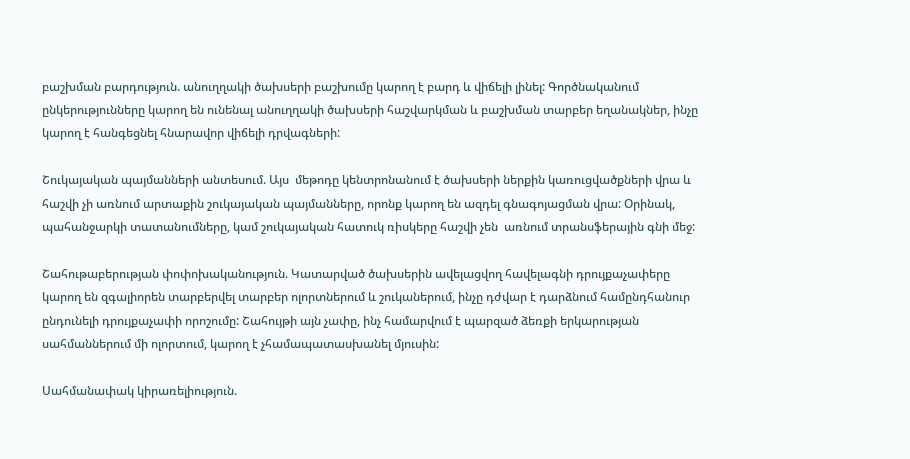բաշխման բարդություն. անուղղակի ծախսերի բաշխումը կարող է բարդ և վիճելի լինել: Գործնականում ընկերությունները կարող են ունենալ անուղղակի ծախսերի հաշվարկման և բաշխման տարբեր եղանակներ, ինչը կարող է հանգեցնել հնարավոր վիճելի դրվագների:

Շուկայական պայմանների անտեսում. Այս  մեթոդը կենտրոնանում է ծախսերի ներքին կառուցվածքների վրա և հաշվի չի առնում արտաքին շուկայական պայմանները, որոնք կարող են ազդել գնագոյացման վրա: Օրինակ, պահանջարկի տատանումները, կամ շուկայական հատուկ ռիսկերը հաշվի չեն  առնում տրանսֆերային գնի մեջ:

Շահութաբերության փոփոխականություն. Կատարված ծախսերին ավելացվող հավելագնի դրույքաչափերը կարող են զգալիորեն տարբերվել տարբեր ոլորտներում և շուկաներում, ինչը դժվար է դարձնում համընդհանուր ընդունելի դրույքաչափի որոշումը: Շահույթի այն չափը, ինչ համարվում է պարզած ձեռքի երկարության սահմաններում մի ոլորտում, կարող է չհամապատասխանել մյուսին:

Սահմանափակ կիրառելիություն.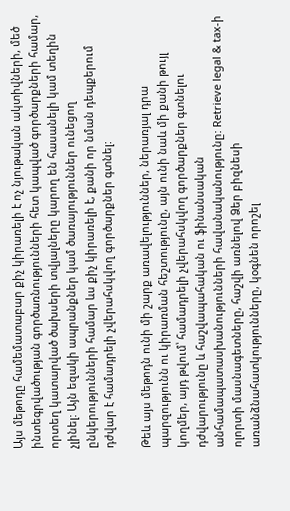Այս մեթոդը համեմատաբար քիչ կիրառելի է ոչ նյութական ակտիվների, մեծ ինտեգրվածության գործառնությունների հետ կապված գործարքների համար, որտեղ կատարված ծախսերի տվյալները կարող են հասանելի կամ տեղին չլինել: Այն եզակի ապրանքներ կամ ծառայություններ ունեցող ընկերությունների համար ևս քիչ կիրառելի է, քանի որ նման դեպքերում դժվար է համադրելի չվերահսկվող գործարքներ գտնել:

Թեև այս մեթոդն ունի մի շարք առավելություններ, ներառյալ դրա պարզությունն ու կիրառման հեշտությունը, այն ունի նաև մի քանի թույլ կողմեր, այդ թվում՝ համադրելի չվերահսկվող գործարքներ գտնելու դժվարությունը և հաշվապահական ու ֆինանսական անհամապատասխանությունների հավանականությունը: Retrieve legal & tax-ի ոլորտի մասնագետները, հաշվի առնելով Ձեր բիզնեսի առանձնահատկությունները, կօգնեն որոշել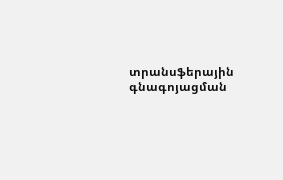տրանսֆերային գնագոյացման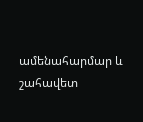ամենահարմար և շահավետ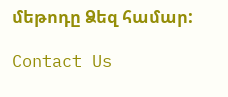մեթոդը Ձեզ համար:

Contact Us